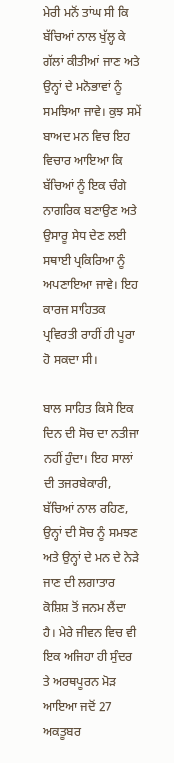ਮੇਰੀ ਮਨੋਂ ਤਾਂਘ ਸੀ ਕਿ ਬੱਚਿਆਂ ਨਾਲ ਖੁੱਲ੍ਹ ਕੇ ਗੱਲਾਂ ਕੀਤੀਆਂ ਜਾਣ ਅਤੇ ਉਨ੍ਹਾਂ ਦੇ ਮਨੋਭਾਵਾਂ ਨੂੰ ਸਮਝਿਆ ਜਾਵੇ। ਕੁਝ ਸਮੇਂ ਬਾਅਦ ਮਨ ਵਿਚ ਇਹ ਵਿਚਾਰ ਆਇਆ ਕਿ ਬੱਚਿਆਂ ਨੂੰ ਇਕ ਚੰਗੇ ਨਾਗਰਿਕ ਬਣਾਉਣ ਅਤੇ ਉਸਾਰੂ ਸੇਧ ਦੇਣ ਲਈ ਸਥਾਈ ਪ੍ਰਕਿਰਿਆ ਨੂੰ ਅਪਣਾਇਆ ਜਾਵੇ। ਇਹ ਕਾਰਜ ਸਾਹਿਤਕ ਪ੍ਰਵਿਰਤੀ ਰਾਹੀਂ ਹੀ ਪੂਰਾ ਹੋ ਸਕਦਾ ਸੀ।

ਬਾਲ ਸਾਹਿਤ ਕਿਸੇ ਇਕ ਦਿਨ ਦੀ ਸੋਚ ਦਾ ਨਤੀਜਾ ਨਹੀਂ ਹੁੰਦਾ। ਇਹ ਸਾਲਾਂ ਦੀ ਤਜਰਬੇਕਾਰੀ, ਬੱਚਿਆਂ ਨਾਲ ਰਹਿਣ, ਉਨ੍ਹਾਂ ਦੀ ਸੋਚ ਨੂੰ ਸਮਝਣ ਅਤੇ ਉਨ੍ਹਾਂ ਦੇ ਮਨ ਦੇ ਨੇੜੇ ਜਾਣ ਦੀ ਲਗਾਤਾਰ ਕੋਸ਼ਿਸ਼ ਤੋਂ ਜਨਮ ਲੈਂਦਾ ਹੈ। ਮੇਰੇ ਜੀਵਨ ਵਿਚ ਵੀ ਇਕ ਅਜਿਹਾ ਹੀ ਸੁੰਦਰ ਤੇ ਅਰਥਪੂਰਨ ਮੋੜ ਆਇਆ ਜਦੋਂ 27 ਅਕਤੂਬਰ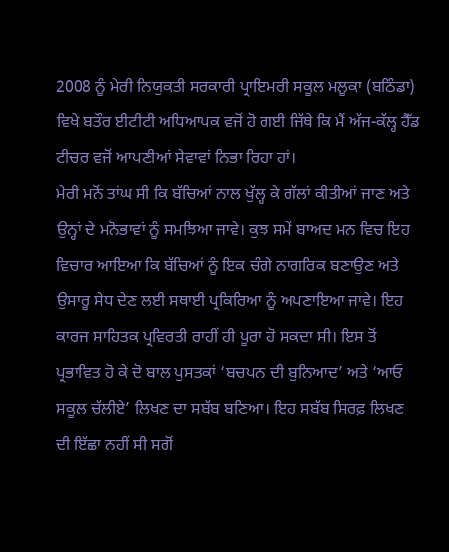2008 ਨੂੰ ਮੇਰੀ ਨਿਯੁਕਤੀ ਸਰਕਾਰੀ ਪ੍ਰਾਇਮਰੀ ਸਕੂਲ ਮਲੂਕਾ (ਬਠਿੰਡਾ) ਵਿਖੇ ਬਤੌਰ ਈਟੀਟੀ ਅਧਿਆਪਕ ਵਜੋਂ ਹੋ ਗਈ ਜਿੱਥੇ ਕਿ ਮੈਂ ਅੱਜ-ਕੱਲ੍ਹ ਹੈੱਡ ਟੀਚਰ ਵਜੋਂ ਆਪਣੀਆਂ ਸੇਵਾਵਾਂ ਨਿਭਾ ਰਿਹਾ ਹਾਂ।
ਮੇਰੀ ਮਨੋਂ ਤਾਂਘ ਸੀ ਕਿ ਬੱਚਿਆਂ ਨਾਲ ਖੁੱਲ੍ਹ ਕੇ ਗੱਲਾਂ ਕੀਤੀਆਂ ਜਾਣ ਅਤੇ ਉਨ੍ਹਾਂ ਦੇ ਮਨੋਭਾਵਾਂ ਨੂੰ ਸਮਝਿਆ ਜਾਵੇ। ਕੁਝ ਸਮੇਂ ਬਾਅਦ ਮਨ ਵਿਚ ਇਹ ਵਿਚਾਰ ਆਇਆ ਕਿ ਬੱਚਿਆਂ ਨੂੰ ਇਕ ਚੰਗੇ ਨਾਗਰਿਕ ਬਣਾਉਣ ਅਤੇ ਉਸਾਰੂ ਸੇਧ ਦੇਣ ਲਈ ਸਥਾਈ ਪ੍ਰਕਿਰਿਆ ਨੂੰ ਅਪਣਾਇਆ ਜਾਵੇ। ਇਹ ਕਾਰਜ ਸਾਹਿਤਕ ਪ੍ਰਵਿਰਤੀ ਰਾਹੀਂ ਹੀ ਪੂਰਾ ਹੋ ਸਕਦਾ ਸੀ। ਇਸ ਤੋਂ ਪ੍ਰਭਾਵਿਤ ਹੋ ਕੇ ਦੋ ਬਾਲ ਪੁਸਤਕਾਂ ‘ਬਚਪਨ ਦੀ ਬੁਨਿਆਦ’ ਅਤੇ ‘ਆਓ ਸਕੂਲ ਚੱਲੀਏ’ ਲਿਖਣ ਦਾ ਸਬੱਬ ਬਣਿਆ। ਇਹ ਸਬੱਬ ਸਿਰਫ਼ ਲਿਖਣ ਦੀ ਇੱਛਾ ਨਹੀਂ ਸੀ ਸਗੋਂ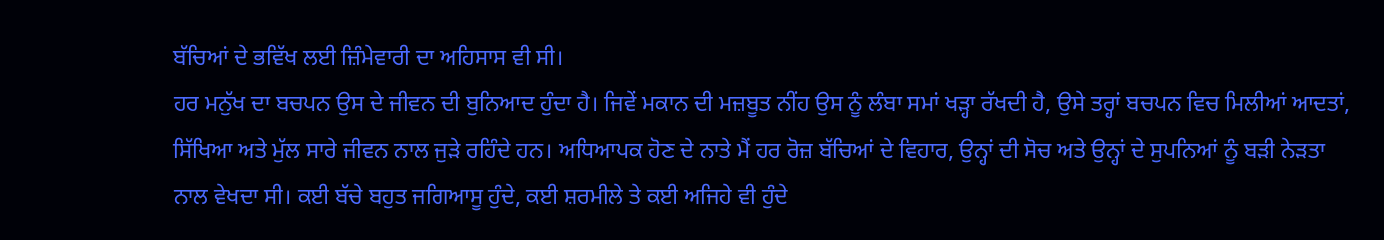ਬੱਚਿਆਂ ਦੇ ਭਵਿੱਖ ਲਈ ਜ਼ਿੰਮੇਵਾਰੀ ਦਾ ਅਹਿਸਾਸ ਵੀ ਸੀ।
ਹਰ ਮਨੁੱਖ ਦਾ ਬਚਪਨ ਉਸ ਦੇ ਜੀਵਨ ਦੀ ਬੁਨਿਆਦ ਹੁੰਦਾ ਹੈ। ਜਿਵੇਂ ਮਕਾਨ ਦੀ ਮਜ਼ਬੂਤ ਨੀਂਹ ਉਸ ਨੂੰ ਲੰਬਾ ਸਮਾਂ ਖੜ੍ਹਾ ਰੱਖਦੀ ਹੈ, ਉਸੇ ਤਰ੍ਹਾਂ ਬਚਪਨ ਵਿਚ ਮਿਲੀਆਂ ਆਦਤਾਂ, ਸਿੱਖਿਆ ਅਤੇ ਮੁੱਲ ਸਾਰੇ ਜੀਵਨ ਨਾਲ ਜੁੜੇ ਰਹਿੰਦੇ ਹਨ। ਅਧਿਆਪਕ ਹੋਣ ਦੇ ਨਾਤੇ ਮੈਂ ਹਰ ਰੋਜ਼ ਬੱਚਿਆਂ ਦੇ ਵਿਹਾਰ, ਉਨ੍ਹਾਂ ਦੀ ਸੋਚ ਅਤੇ ਉਨ੍ਹਾਂ ਦੇ ਸੁਪਨਿਆਂ ਨੂੰ ਬੜੀ ਨੇੜਤਾ ਨਾਲ ਵੇਖਦਾ ਸੀ। ਕਈ ਬੱਚੇ ਬਹੁਤ ਜਗਿਆਸੂ ਹੁੰਦੇ, ਕਈ ਸ਼ਰਮੀਲੇ ਤੇ ਕਈ ਅਜਿਹੇ ਵੀ ਹੁੰਦੇ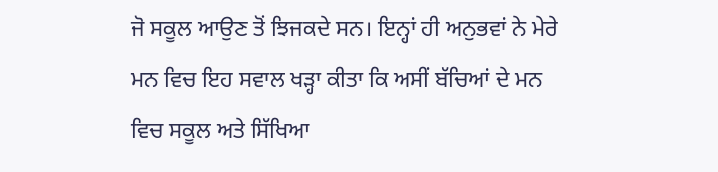ਜੋ ਸਕੂਲ ਆਉਣ ਤੋਂ ਝਿਜਕਦੇ ਸਨ। ਇਨ੍ਹਾਂ ਹੀ ਅਨੁਭਵਾਂ ਨੇ ਮੇਰੇ ਮਨ ਵਿਚ ਇਹ ਸਵਾਲ ਖੜ੍ਹਾ ਕੀਤਾ ਕਿ ਅਸੀਂ ਬੱਚਿਆਂ ਦੇ ਮਨ ਵਿਚ ਸਕੂਲ ਅਤੇ ਸਿੱਖਿਆ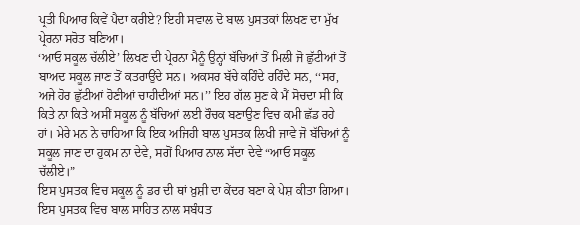ਪ੍ਰਤੀ ਪਿਆਰ ਕਿਵੇਂ ਪੈਦਾ ਕਰੀਏ? ਇਹੀ ਸਵਾਲ ਦੋ ਬਾਲ ਪੁਸਤਕਾਂ ਲਿਖਣ ਦਾ ਮੁੱਖ ਪ੍ਰੇਰਨਾ ਸਰੋਤ ਬਣਿਆ।
‘ਆਓ ਸਕੂਲ ਚੱਲੀਏ’ ਲਿਖਣ ਦੀ ਪ੍ਰੇਰਨਾ ਮੈਨੂੰ ਉਨ੍ਹਾਂ ਬੱਚਿਆਂ ਤੋਂ ਮਿਲੀ ਜੋ ਛੁੱਟੀਆਂ ਤੋਂ ਬਾਅਦ ਸਕੂਲ ਜਾਣ ਤੋਂ ਕਤਰਾਉਂਦੇ ਸਨ। ਅਕਸਰ ਬੱਚੇ ਕਹਿੰਦੇ ਰਹਿੰਦੇ ਸਨ, ‘‘ਸਰ, ਅਜੇ ਹੋਰ ਛੁੱਟੀਆਂ ਹੋਣੀਆਂ ਚਾਹੀਦੀਆਂ ਸਨ।’’ ਇਹ ਗੱਲ ਸੁਣ ਕੇ ਮੈਂ ਸੋਚਦਾ ਸੀ ਕਿ ਕਿਤੇ ਨਾ ਕਿਤੇ ਅਸੀਂ ਸਕੂਲ ਨੂੰ ਬੱਚਿਆਂ ਲਈ ਰੌਚਕ ਬਣਾਉਣ ਵਿਚ ਕਮੀ ਛੱਡ ਰਹੇ ਹਾਂ। ਮੇਰੇ ਮਨ ਨੇ ਚਾਹਿਆ ਕਿ ਇਕ ਅਜਿਹੀ ਬਾਲ ਪੁਸਤਕ ਲਿਖੀ ਜਾਵੇ ਜੋ ਬੱਚਿਆਂ ਨੂੰ ਸਕੂਲ ਜਾਣ ਦਾ ਹੁਕਮ ਨਾ ਦੇਵੇ, ਸਗੋਂ ਪਿਆਰ ਨਾਲ ਸੱਦਾ ਦੇਵੇ “ਆਓ ਸਕੂਲ ਚੱਲੀਏ।”
ਇਸ ਪੁਸਤਕ ਵਿਚ ਸਕੂਲ ਨੂੰ ਡਰ ਦੀ ਥਾਂ ਖ਼ੁਸ਼ੀ ਦਾ ਕੇਂਦਰ ਬਣਾ ਕੇ ਪੇਸ਼ ਕੀਤਾ ਗਿਆ। ਇਸ ਪੁਸਤਕ ਵਿਚ ਬਾਲ ਸਾਹਿਤ ਨਾਲ ਸਬੰਧਤ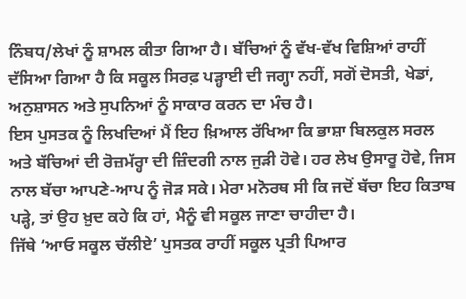ਨਿੰਬਧ/ਲੇਖਾਂ ਨੂੰ ਸ਼ਾਮਲ ਕੀਤਾ ਗਿਆ ਹੈ। ਬੱਚਿਆਂ ਨੂੰ ਵੱਖ-ਵੱਖ ਵਿਸ਼ਿਆਂ ਰਾਹੀਂ ਦੱਸਿਆ ਗਿਆ ਹੈ ਕਿ ਸਕੂਲ ਸਿਰਫ਼ ਪੜ੍ਹਾਈ ਦੀ ਜਗ੍ਹਾ ਨਹੀਂ, ਸਗੋਂ ਦੋਸਤੀ, ਖੇਡਾਂ, ਅਨੁਸ਼ਾਸਨ ਅਤੇ ਸੁਪਨਿਆਂ ਨੂੰ ਸਾਕਾਰ ਕਰਨ ਦਾ ਮੰਚ ਹੈ।
ਇਸ ਪੁਸਤਕ ਨੂੰ ਲਿਖਦਿਆਂ ਮੈਂ ਇਹ ਖ਼ਿਆਲ ਰੱਖਿਆ ਕਿ ਭਾਸ਼ਾ ਬਿਲਕੁਲ ਸਰਲ ਅਤੇ ਬੱਚਿਆਂ ਦੀ ਰੋਜ਼ਮੱਰ੍ਹਾ ਦੀ ਜ਼ਿੰਦਗੀ ਨਾਲ ਜੁੜੀ ਹੋਵੇ। ਹਰ ਲੇਖ ਉਸਾਰੂ ਹੋਵੇ, ਜਿਸ ਨਾਲ ਬੱਚਾ ਆਪਣੇ-ਆਪ ਨੂੰ ਜੋੜ ਸਕੇ। ਮੇਰਾ ਮਨੋਰਥ ਸੀ ਕਿ ਜਦੋਂ ਬੱਚਾ ਇਹ ਕਿਤਾਬ ਪੜ੍ਹੇ, ਤਾਂ ਉਹ ਖ਼ੁਦ ਕਹੇ ਕਿ ਹਾਂ, ਮੈਨੂੰ ਵੀ ਸਕੂਲ ਜਾਣਾ ਚਾਹੀਦਾ ਹੈ।
ਜਿੱਥੇ ‘ਆਓ ਸਕੂਲ ਚੱਲੀਏ’ ਪੁਸਤਕ ਰਾਹੀਂ ਸਕੂਲ ਪ੍ਰਤੀ ਪਿਆਰ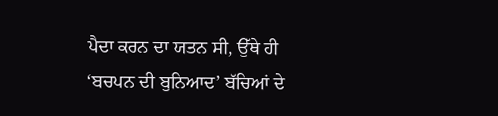ਪੈਦਾ ਕਰਨ ਦਾ ਯਤਨ ਸੀ, ਉੱਥੇ ਹੀ ‘ਬਚਪਨ ਦੀ ਬੁਨਿਆਦ’ ਬੱਚਿਆਂ ਦੇ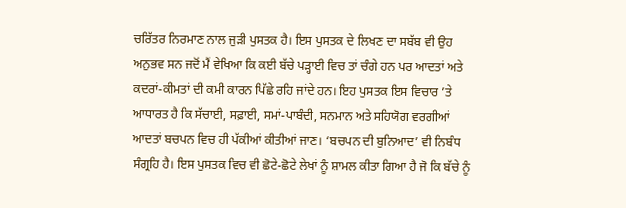ਚਰਿੱਤਰ ਨਿਰਮਾਣ ਨਾਲ ਜੁੜੀ ਪੁਸਤਕ ਹੈ। ਇਸ ਪੁਸਤਕ ਦੇ ਲਿਖਣ ਦਾ ਸਬੱਬ ਵੀ ਉਹ ਅਨੁਭਵ ਸਨ ਜਦੋਂ ਮੈਂ ਵੇਖਿਆ ਕਿ ਕਈ ਬੱਚੇ ਪੜ੍ਹਾਈ ਵਿਚ ਤਾਂ ਚੰਗੇ ਹਨ ਪਰ ਆਦਤਾਂ ਅਤੇ ਕਦਰਾਂ-ਕੀਮਤਾਂ ਦੀ ਕਮੀ ਕਾਰਨ ਪਿੱਛੇ ਰਹਿ ਜਾਂਦੇ ਹਨ। ਇਹ ਪੁਸਤਕ ਇਸ ਵਿਚਾਰ ’ਤੇ ਆਧਾਰਤ ਹੈ ਕਿ ਸੱਚਾਈ, ਸਫ਼ਾਈ, ਸਮਾਂ-ਪਾਬੰਦੀ, ਸਨਮਾਨ ਅਤੇ ਸਹਿਯੋਗ ਵਰਗੀਆਂ ਆਦਤਾਂ ਬਚਪਨ ਵਿਚ ਹੀ ਪੱਕੀਆਂ ਕੀਤੀਆਂ ਜਾਣ। ‘ਬਚਪਨ ਦੀ ਬੁਨਿਆਦ’ ਵੀ ਨਿਬੰਧ ਸੰਗ੍ਰਹਿ ਹੈ। ਇਸ ਪੁਸਤਕ ਵਿਚ ਵੀ ਛੋਟੇ-ਛੋਟੇ ਲੇਖਾਂ ਨੂੰ ਸ਼ਾਮਲ ਕੀਤਾ ਗਿਆ ਹੈ ਜੋ ਕਿ ਬੱਚੇ ਨੂੰ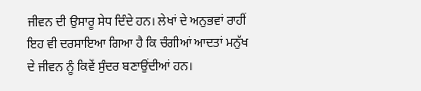ਜੀਵਨ ਦੀ ਉਸਾਰੂ ਸੇਧ ਦਿੰਦੇ ਹਨ। ਲੇਖਾਂ ਦੇ ਅਨੁਭਵਾਂ ਰਾਹੀਂ ਇਹ ਵੀ ਦਰਸਾਇਆ ਗਿਆ ਹੈ ਕਿ ਚੰਗੀਆਂ ਆਦਤਾਂ ਮਨੁੱਖ ਦੇ ਜੀਵਨ ਨੂੰ ਕਿਵੇਂ ਸੁੰਦਰ ਬਣਾਉਂਦੀਆਂ ਹਨ।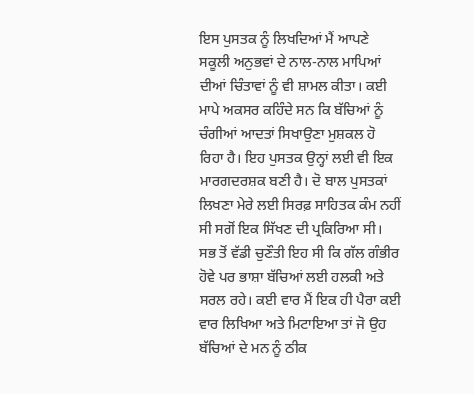ਇਸ ਪੁਸਤਕ ਨੂੰ ਲਿਖਦਿਆਂ ਮੈਂ ਆਪਣੇ ਸਕੂਲੀ ਅਨੁਭਵਾਂ ਦੇ ਨਾਲ-ਨਾਲ ਮਾਪਿਆਂ ਦੀਆਂ ਚਿੰਤਾਵਾਂ ਨੂੰ ਵੀ ਸ਼ਾਮਲ ਕੀਤਾ। ਕਈ ਮਾਪੇ ਅਕਸਰ ਕਹਿੰਦੇ ਸਨ ਕਿ ਬੱਚਿਆਂ ਨੂੰ ਚੰਗੀਆਂ ਆਦਤਾਂ ਸਿਖਾਉਣਾ ਮੁਸ਼ਕਲ ਹੋ ਰਿਹਾ ਹੈ। ਇਹ ਪੁਸਤਕ ਉਨ੍ਹਾਂ ਲਈ ਵੀ ਇਕ ਮਾਰਗਦਰਸ਼ਕ ਬਣੀ ਹੈ। ਦੋ ਬਾਲ ਪੁਸਤਕਾਂ ਲਿਖਣਾ ਮੇਰੇ ਲਈ ਸਿਰਫ਼ ਸਾਹਿਤਕ ਕੰਮ ਨਹੀਂ ਸੀ ਸਗੋਂ ਇਕ ਸਿੱਖਣ ਦੀ ਪ੍ਰਕਿਰਿਆ ਸੀ।
ਸਭ ਤੋਂ ਵੱਡੀ ਚੁਣੌਤੀ ਇਹ ਸੀ ਕਿ ਗੱਲ ਗੰਭੀਰ ਹੋਵੇ ਪਰ ਭਾਸ਼ਾ ਬੱਚਿਆਂ ਲਈ ਹਲਕੀ ਅਤੇ ਸਰਲ ਰਹੇ। ਕਈ ਵਾਰ ਮੈਂ ਇਕ ਹੀ ਪੈਰਾ ਕਈ ਵਾਰ ਲਿਖਿਆ ਅਤੇ ਮਿਟਾਇਆ ਤਾਂ ਜੋ ਉਹ ਬੱਚਿਆਂ ਦੇ ਮਨ ਨੂੰ ਠੀਕ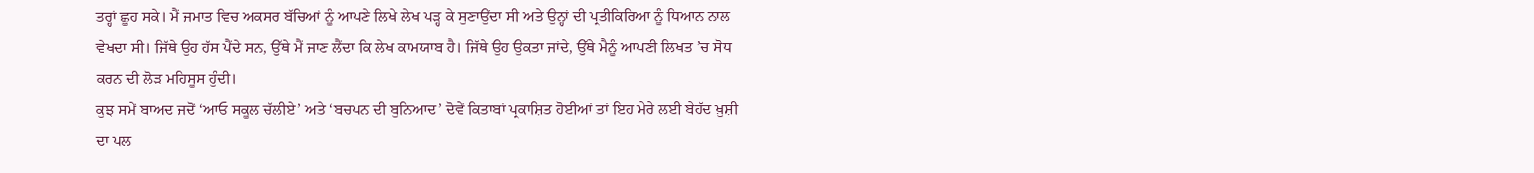ਤਰ੍ਹਾਂ ਛੂਹ ਸਕੇ। ਮੈਂ ਜਮਾਤ ਵਿਚ ਅਕਸਰ ਬੱਚਿਆਂ ਨੂੰ ਆਪਣੇ ਲਿਖੇ ਲੇਖ ਪੜ੍ਹ ਕੇ ਸੁਣਾਉਂਦਾ ਸੀ ਅਤੇ ਉਨ੍ਹਾਂ ਦੀ ਪ੍ਰਤੀਕਿਰਿਆ ਨੂੰ ਧਿਆਨ ਨਾਲ ਵੇਖਦਾ ਸੀ। ਜਿੱਥੇ ਉਹ ਹੱਸ ਪੈਂਦੇ ਸਨ, ਉੱਥੇ ਮੈਂ ਜਾਣ ਲੈਂਦਾ ਕਿ ਲੇਖ ਕਾਮਯਾਬ ਹੈ। ਜਿੱਥੇ ਉਹ ਉਕਤਾ ਜਾਂਦੇ, ਉੱਥੇ ਮੈਨੂੰ ਆਪਣੀ ਲਿਖਤ ’ਚ ਸੋਧ ਕਰਨ ਦੀ ਲੋੜ ਮਹਿਸੂਸ ਹੁੰਦੀ।
ਕੁਝ ਸਮੇਂ ਬਾਅਦ ਜਦੋਂ ‘ਆਓ ਸਕੂਲ ਚੱਲੀਏ’ ਅਤੇ ‘ਬਚਪਨ ਦੀ ਬੁਨਿਆਦ’ ਦੋਵੇਂ ਕਿਤਾਬਾਂ ਪ੍ਰਕਾਸ਼ਿਤ ਹੋਈਆਂ ਤਾਂ ਇਹ ਮੇਰੇ ਲਈ ਬੇਹੱਦ ਖ਼ੁਸ਼ੀ ਦਾ ਪਲ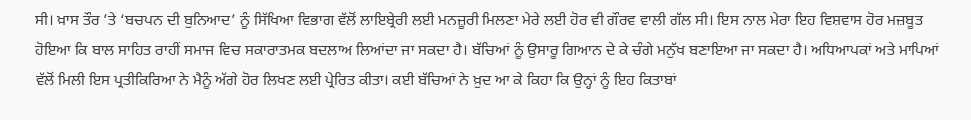ਸੀ। ਖ਼ਾਸ ਤੌਰ ’ਤੇ ‘ਬਚਪਨ ਦੀ ਬੁਨਿਆਦ’ ਨੂੰ ਸਿੱਖਿਆ ਵਿਭਾਗ ਵੱਲੋਂ ਲਾਇਬ੍ਰੇਰੀ ਲਈ ਮਨਜ਼ੂਰੀ ਮਿਲਣਾ ਮੇਰੇ ਲਈ ਹੋਰ ਵੀ ਗੌਰਵ ਵਾਲੀ ਗੱਲ ਸੀ। ਇਸ ਨਾਲ ਮੇਰਾ ਇਹ ਵਿਸ਼ਵਾਸ ਹੋਰ ਮਜ਼ਬੂਤ ਹੋਇਆ ਕਿ ਬਾਲ ਸਾਹਿਤ ਰਾਹੀਂ ਸਮਾਜ ਵਿਚ ਸਕਾਰਾਤਮਕ ਬਦਲਾਅ ਲਿਆਂਦਾ ਜਾ ਸਕਦਾ ਹੈ। ਬੱਚਿਆਂ ਨੂੰ ਉਸਾਰੂ ਗਿਆਨ ਦੇ ਕੇ ਚੰਗੇ ਮਨੁੱਖ ਬਣਾਇਆ ਜਾ ਸਕਦਾ ਹੈ। ਅਧਿਆਪਕਾਂ ਅਤੇ ਮਾਪਿਆਂ ਵੱਲੋਂ ਮਿਲੀ ਇਸ ਪ੍ਰਤੀਕਿਰਿਆ ਨੇ ਮੈਨੂੰ ਅੱਗੇ ਹੋਰ ਲਿਖਣ ਲਈ ਪ੍ਰੇਰਿਤ ਕੀਤਾ। ਕਈ ਬੱਚਿਆਂ ਨੇ ਖ਼ੁਦ ਆ ਕੇ ਕਿਹਾ ਕਿ ਉਨ੍ਹਾਂ ਨੂੰ ਇਹ ਕਿਤਾਬਾਂ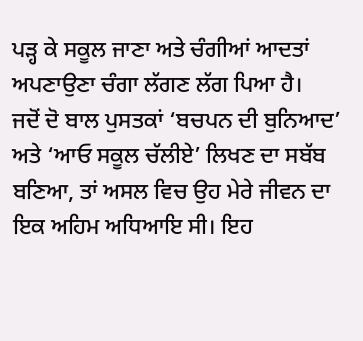ਪੜ੍ਹ ਕੇ ਸਕੂਲ ਜਾਣਾ ਅਤੇ ਚੰਗੀਆਂ ਆਦਤਾਂ ਅਪਣਾਉਣਾ ਚੰਗਾ ਲੱਗਣ ਲੱਗ ਪਿਆ ਹੈ।
ਜਦੋਂ ਦੋ ਬਾਲ ਪੁਸਤਕਾਂ ‘ਬਚਪਨ ਦੀ ਬੁਨਿਆਦ’ ਅਤੇ ‘ਆਓ ਸਕੂਲ ਚੱਲੀਏ’ ਲਿਖਣ ਦਾ ਸਬੱਬ ਬਣਿਆ, ਤਾਂ ਅਸਲ ਵਿਚ ਉਹ ਮੇਰੇ ਜੀਵਨ ਦਾ ਇਕ ਅਹਿਮ ਅਧਿਆਇ ਸੀ। ਇਹ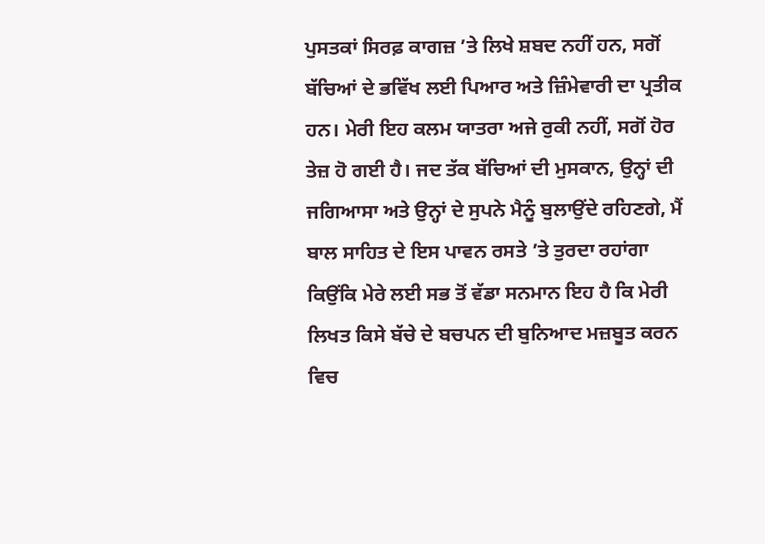ਪੁਸਤਕਾਂ ਸਿਰਫ਼ ਕਾਗਜ਼ ’ਤੇ ਲਿਖੇ ਸ਼ਬਦ ਨਹੀਂ ਹਨ, ਸਗੋਂ ਬੱਚਿਆਂ ਦੇ ਭਵਿੱਖ ਲਈ ਪਿਆਰ ਅਤੇ ਜ਼ਿੰਮੇਵਾਰੀ ਦਾ ਪ੍ਰਤੀਕ ਹਨ। ਮੇਰੀ ਇਹ ਕਲਮ ਯਾਤਰਾ ਅਜੇ ਰੁਕੀ ਨਹੀਂ, ਸਗੋਂ ਹੋਰ ਤੇਜ਼ ਹੋ ਗਈ ਹੈ। ਜਦ ਤੱਕ ਬੱਚਿਆਂ ਦੀ ਮੁਸਕਾਨ, ਉਨ੍ਹਾਂ ਦੀ ਜਗਿਆਸਾ ਅਤੇ ਉਨ੍ਹਾਂ ਦੇ ਸੁਪਨੇ ਮੈਨੂੰ ਬੁਲਾਉਂਦੇ ਰਹਿਣਗੇ, ਮੈਂ ਬਾਲ ਸਾਹਿਤ ਦੇ ਇਸ ਪਾਵਨ ਰਸਤੇ ’ਤੇ ਤੁਰਦਾ ਰਹਾਂਗਾ ਕਿਉਂਕਿ ਮੇਰੇ ਲਈ ਸਭ ਤੋਂ ਵੱਡਾ ਸਨਮਾਨ ਇਹ ਹੈ ਕਿ ਮੇਰੀ ਲਿਖਤ ਕਿਸੇ ਬੱਚੇ ਦੇ ਬਚਪਨ ਦੀ ਬੁਨਿਆਦ ਮਜ਼ਬੂਤ ਕਰਨ ਵਿਚ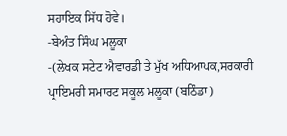ਸਹਾਇਕ ਸਿੱਧ ਹੋਵੇ।
-ਬੇਅੰਤ ਸਿੰਘ ਮਲੂਕਾ
-(ਲੇਖਕ ਸਟੇਟ ਐਵਾਰਡੀ ਤੇ ਮੁੱਖ ਅਧਿਆਪਕ,ਸਰਕਾਰੀ ਪ੍ਰਾਇਮਰੀ ਸਮਾਰਟ ਸਕੂਲ ਮਲੂਕਾ (ਬਠਿੰਡਾ)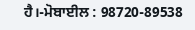ਹੈ।-ਮੋਬਾਈਲ : 98720-89538